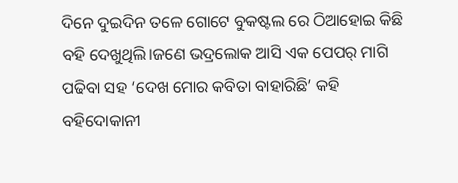ଦିନେ ଦୁଇଦିନ ତଳେ ଗୋଟେ ବୁକଷ୍ଟଲ ରେ ଠିଆହୋଇ କିଛି ବହି ଦେଖୁଥିଲି।ଜଣେ ଭଦ୍ରଲୋକ ଆସି ଏକ ପେପର୍ ମାଗି ପଢିବା ସହ ‘ଦେଖ ମୋର କବିତା ବାହାରିଛି’ କହି ବହିଦୋକାନୀ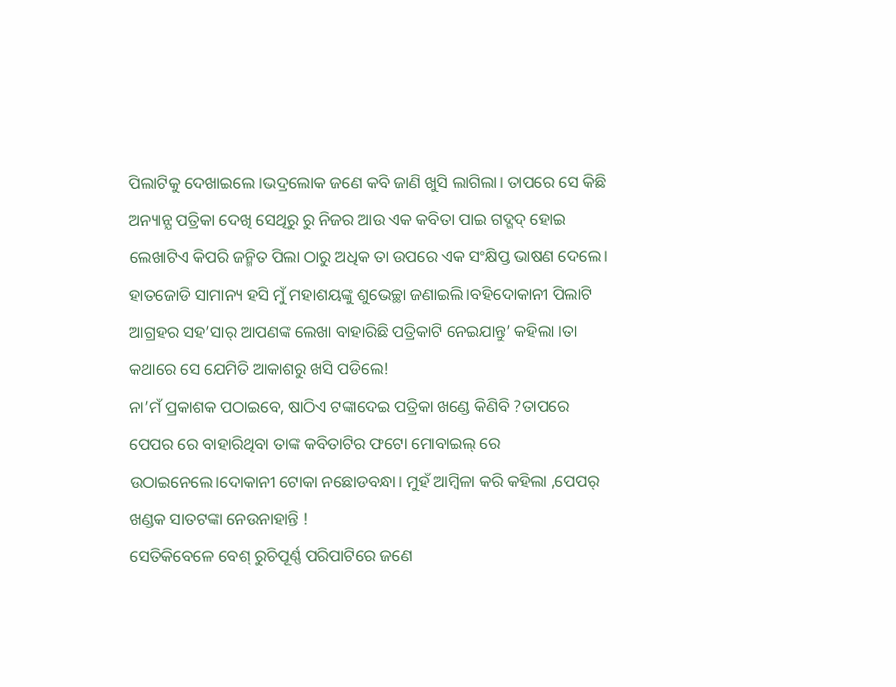ପିଲାଟିକୁ ଦେଖାଇଲେ ।ଭଦ୍ରଲୋକ ଜଣେ କବି ଜାଣି ଖୁସି ଲାଗିଲା। ତାପରେ ସେ କିଛି ଅନ୍ୟାନ୍ଯ ପତ୍ରିକା ଦେଖି ସେଥିରୁ ରୁ ନିଜର ଆଉ ଏକ କବିତା ପାଇ ଗଦ୍ଗଦ୍ ହୋଇ ଲେଖାଟିଏ କିପରି ଜନ୍ମିତ ପିଲା ଠାରୁ ଅଧିକ ତା ଉପରେ ଏକ ସଂକ୍ଷିପ୍ତ ଭାଷଣ ଦେଲେ। ହାତଜୋଡି ସାମାନ୍ୟ ହସି ମୁଁ ମହାଶୟଙ୍କୁ ଶୁଭେଚ୍ଛା ଜଣାଇଲି।ବହିଦୋକାନୀ ପିଲାଟି ଆଗ୍ରହର ସହ’ସାର୍ ଆପଣଙ୍କ ଲେଖା ବାହାରିଛି ପତ୍ରିକାଟି ନେଇଯାନ୍ତୁ’ କହିଲା ।ତା କଥାରେ ସେ ଯେମିତି ଆକାଶରୁ ଖସି ପଡିଲେ!
ନା’ମଁ ପ୍ରକାଶକ ପଠାଇବେ, ଷାଠିଏ ଟଙ୍କାଦେଇ ପତ୍ରିକା ଖଣ୍ଡେ କିଣିବି ?ତାପରେ ପେପର ରେ ବାହାରିଥିବା ତାଙ୍କ କବିତାଟିର ଫଟୋ ମୋବାଇଲ୍ ରେ ଉଠାଇନେଲେ।ଦୋକାନୀ ଟୋକା ନଛୋଡବନ୍ଧା। ମୁହଁ ଆମ୍ବିଳା କରି କହିଲା ,ପେପର୍ ଖଣ୍ଡକ ସାତଟଙ୍କା ନେଉନାହାନ୍ତି !
ସେତିକିବେଳେ ବେଶ୍ ରୁଚିପୂର୍ଣ୍ଣ ପରିପାଟିରେ ଜଣେ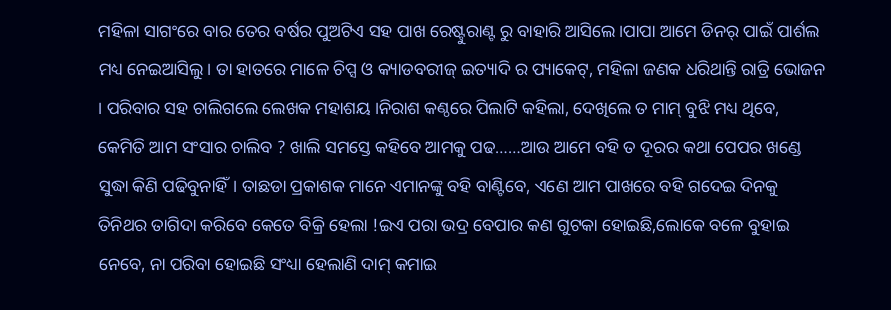ମହିଳା ସାଗଂରେ ବାର ତେର ବର୍ଷର ପୁଅଟିଏ ସହ ପାଖ ରେଷ୍ଟୁରାଣ୍ଟ ରୁ ବାହାରି ଆସିଲେ।ପାପା ଆମେ ଡିନର୍ ପାଇଁ ପାର୍ଶଲ ମଧ୍ୟ ନେଇଆସିଲୁ। ତା ହାତରେ ମାଳେ ଚିପ୍ସ ଓ କ୍ୟାଡବରୀଜ୍ ଇତ୍ୟାଦି ର ପ୍ୟାକେଟ୍, ମହିଳା ଜଣକ ଧରିଥାନ୍ତି ରାତ୍ରି ଭୋଜନ । ପରିବାର ସହ ଚାଲିଗଲେ ଲେଖକ ମହାଶୟ ।ନିରାଶ କଣ୍ଠରେ ପିଲାଟି କହିଲା, ଦେଖିଲେ ତ ମାମ୍ ବୁଝି ମଧ୍ୟ ଥିବେ, କେମିତି ଆମ ସଂସାର ଚାଲିବ ? ଖାଲି ସମସ୍ତେ କହିବେ ଆମକୁ ପଢ……ଆଉ ଆମେ ବହି ତ ଦୂରର କଥା ପେପର ଖଣ୍ଡେ ସୁଦ୍ଧା କିଣି ପଢିବୁନାହିଁ। ତାଛଡା ପ୍ରକାଶକ ମାନେ ଏମାନଙ୍କୁ ବହି ବାଣ୍ଟିବେ, ଏଣେ ଆମ ପାଖରେ ବହି ଗଦେଇ ଦିନକୁ ତିନିଥର ତାଗିଦା କରିବେ କେତେ ବିକ୍ରି ହେଲା !ଇଏ ପରା ଭଦ୍ର ବେପାର କଣ ଗୁଟକା ହୋଇଛି,ଲୋକେ ବଳେ ବୁହାଇ ନେବେ, ନା ପରିବା ହୋଇଛି ସଂଧ୍ୟା ହେଲାଣି ଦାମ୍ କମାଇ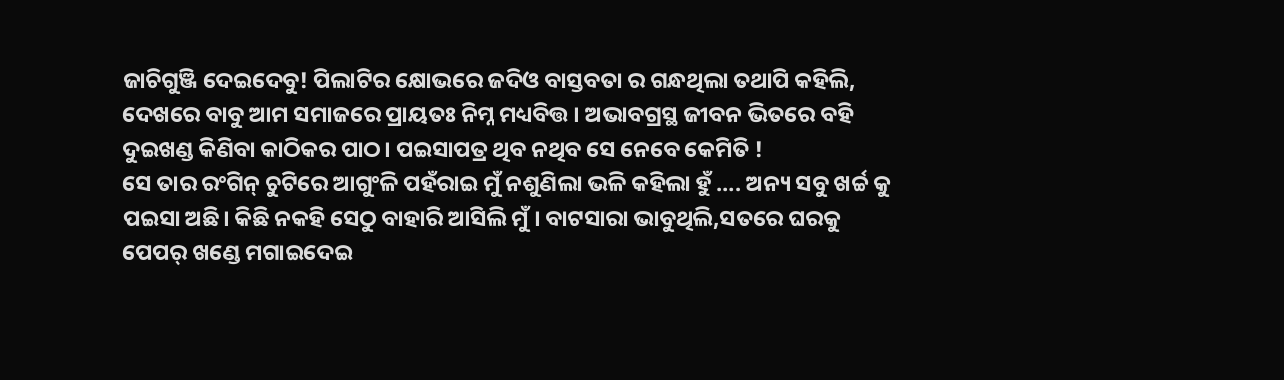ଜାଚିଗୁଞ୍ଜି ଦେଇଦେବୁ! ପିଲାଟିର କ୍ଷୋଭରେ ଜଦିଓ ବାସ୍ତବତା ର ଗନ୍ଧଥିଲା ତଥାପି କହିଲି, ଦେଖରେ ବାବୁ ଆମ ସମାଜରେ ପ୍ରାୟତଃ ନିମ୍ନ ମଧ୍ୟବିତ୍ତ । ଅଭାବଗ୍ରସ୍ଥ ଜୀବନ ଭିତରେ ବହି ଦୁଇଖଣ୍ଡ କିଣିବା କାଠିକର ପାଠ। ପଇସାପତ୍ର ଥିବ ନଥିବ ସେ ନେବେ କେମିତି !
ସେ ତାର ରଂଗିନ୍ ଚୁଟିରେ ଆଗୁଂଳି ପହଁରାଇ ମୁଁ ନଶୁଣିଲା ଭଳି କହିଲା ହୁଁ …. ଅନ୍ୟ ସବୁ ଖର୍ଚ୍ଚ କୁ ପଇସା ଅଛି। କିଛି ନକହି ସେଠୁ ବାହାରି ଆସିଲି ମୁଁ । ବାଟସାରା ଭାବୁଥିଲି,ସତରେ ଘରକୁ ପେପର୍ ଖଣ୍ଡେ ମଗାଇଦେଇ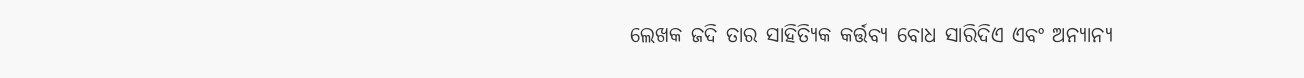ଲେଖକ ଜଦି ତାର ସାହିତ୍ୟିକ କର୍ତ୍ତବ୍ୟ ବୋଧ ସାରିଦିଏ ଏବଂ ଅନ୍ୟାନ୍ୟ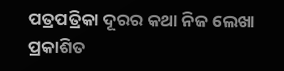ପତ୍ରପତ୍ରିକା ଦୂରର କଥା ନିଜ ଲେଖା ପ୍ରକାଶିତ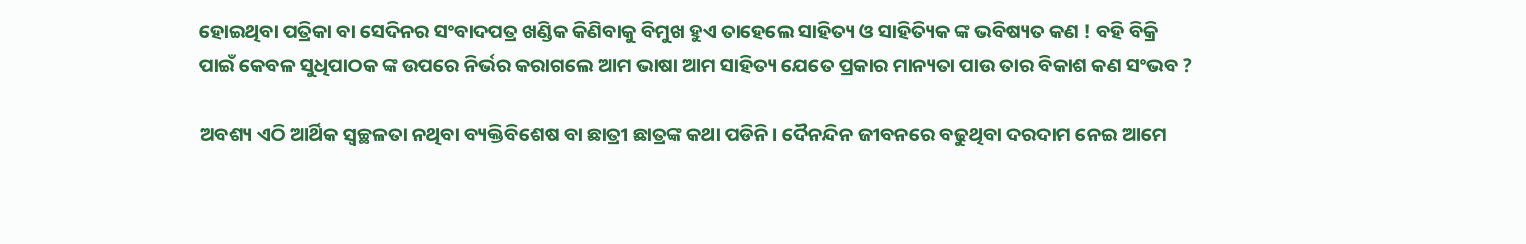ହୋଇଥିବା ପତ୍ରିକା ବା ସେଦିନର ସଂବାଦପତ୍ର ଖଣ୍ଡିକ କିଣିବାକୁ ବିମୁଖ ହୁଏ ତାହେଲେ ସାହିତ୍ୟ ଓ ସାହିତ୍ୟିକ ଙ୍କ ଭବିଷ୍ୟତ କଣ ! ବହି ବିକ୍ରି ପାଇଁ କେବଳ ସୁଧିପାଠକ ଙ୍କ ଉପରେ ନିର୍ଭର କରାଗଲେ ଆମ ଭାଷା ଆମ ସାହିତ୍ୟ ଯେତେ ପ୍ରକାର ମାନ୍ୟତା ପାଉ ତାର ବିକାଶ କଣ ସଂଭବ ?

ଅବଶ୍ୟ ଏଠି ଆର୍ଥିକ ସ୍ୱଚ୍ଛଳତା ନଥିବା ବ୍ୟକ୍ତିବିଶେଷ ବା ଛାତ୍ରୀ ଛାତ୍ରଙ୍କ କଥା ପଡିନି। ଦୈନନ୍ଦିନ ଜୀବନରେ ବଢୁଥିବା ଦରଦାମ ନେଇ ଆମେ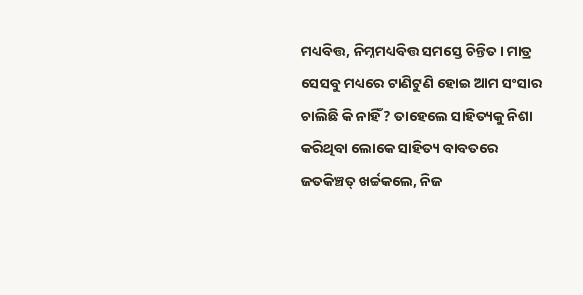ମଧ୍ୟବିତ୍ତ, ନିମ୍ନମଧ୍ୟବିତ୍ତ ସମସ୍ତେ ଚିନ୍ତିତ। ମାତ୍ର ସେସବୁ ମଧ୍ୟରେ ଟାଣିଟୁଣି ହୋଇ ଆମ ସଂସାର ଚାଲିଛି କି ନାହିଁ? ତାହେଲେ ସାହିତ୍ୟକୁ ନିଶା କରିଥିବା ଲୋକେ ସାହିତ୍ୟ ବାବତରେ ଜତକିଞ୍ଚତ୍ ଖର୍ଚ୍ଚକଲେ, ନିଜ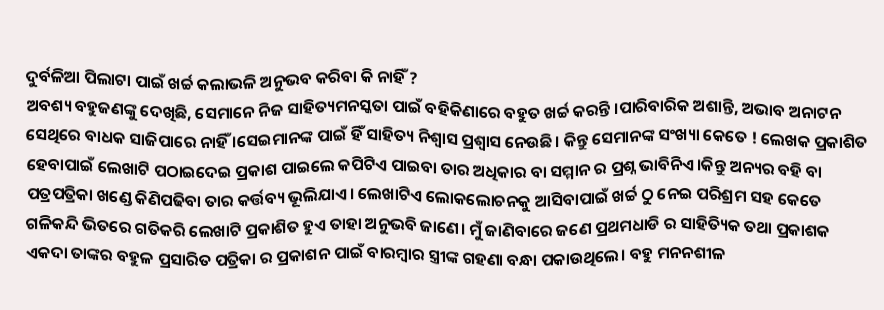ଦୁର୍ବଳିଆ ପିଲାଟା ପାଇଁ ଖର୍ଚ୍ଚ କଲାଭଳି ଅନୁଭବ କରିବା କି ନାହିଁ ?
ଅବଶ୍ୟ ବହୁଜଣଙ୍କୁ ଦେଖିଛି, ସେମାନେ ନିଜ ସାହିତ୍ୟମନସ୍କତା ପାଇଁ ବହିକିଣାରେ ବହୁତ ଖର୍ଚ୍ଚ କରନ୍ତି ।ପାରିବାରିକ ଅଶାନ୍ତି, ଅଭାବ ଅନାଟନ ସେଥିରେ ବାଧକ ସାଜିପାରେ ନାହିଁ ।ସେଇମାନଙ୍କ ପାଇଁ ହିଁ ସାହିତ୍ୟ ନିଶ୍ୱାସ ପ୍ରଶ୍ୱାସ ନେଉଛି। କିନ୍ତୁ ସେମାନଙ୍କ ସଂଖ୍ୟା କେତେ ! ଲେଖକ ପ୍ରକାଶିତ ହେବାପାଇଁ ଲେଖାଟି ପଠାଇଦେଇ ପ୍ରକାଶ ପାଇଲେ କପିଟିଏ ପାଇବା ତାର ଅଧିକାର ବା ସମ୍ମାନ ର ପ୍ରଶ୍ନ ଭାବିନିଏ।କିନ୍ତୁ ଅନ୍ୟର ବହି ବା ପତ୍ରପତ୍ରିକା ଖଣ୍ଡେ କିଣିପଢିବା ତାର କର୍ତ୍ତବ୍ୟ ଭୂଲିଯାଏ। ଲେଖାଟିଏ ଲୋକଲୋଚନକୁ ଆସିବାପାଇଁ ଖର୍ଚ୍ଚ ଠୁ ନେଇ ପରିଶ୍ରମ ସହ କେତେ ଗଳିକନ୍ଦି ଭିତରେ ଗତିକରି ଲେଖାଟି ପ୍ରକାଶିତ ହୁଏ ତାହା ଅନୁଭବି ଜାଣେ। ମୁଁ ଜାଣିବାରେ ଜଣେ ପ୍ରଥମଧାଡି ର ସାହିତ୍ୟିକ ତଥା ପ୍ରକାଶକ ଏକଦା ତାଙ୍କର ବହୁଳ ପ୍ରସାରିତ ପତ୍ରିକା ର ପ୍ରକାଶନ ପାଇଁ ବାରମ୍ବାର ସ୍ତ୍ରୀଙ୍କ ଗହଣା ବନ୍ଧା ପକାଉଥିଲେ। ବହୁ ମନନଶୀଳ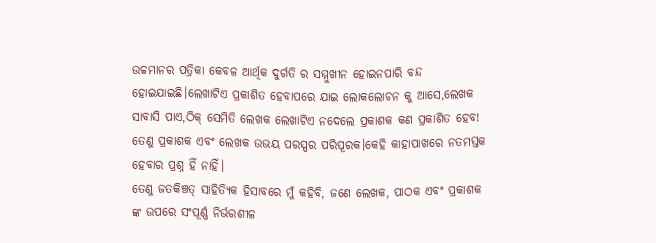ଉଚ୍ଚମାନର ପତ୍ରିକା କେବଳ ଆର୍ଥିକ ଦୁର୍ଗତି ର ସମ୍ମୁଖୀନ ହୋଇନପାରି ବନ୍ଦ ହୋଇଯାଇଛି।ଲେଖାଟିଏ ପ୍ରକାଶିତ ହେବାପରେ ଯାଇ ଲୋକଲୋଚନ କୁ ଆସେ,ଲେଖକ ସାବାସି ପାଏ,ଠିକ୍ ସେମିତି ଲେଖକ ଲେଖାଟିଏ ନଦେଲେ ପ୍ରକାଶକ କଣ ପ୍ରକାଶିତ ହେବ! ତେଣୁ ପ୍ରକାଶକ ଏବଂ ଲେଖକ ଉଭୟ ପରସ୍ପର ପରିପୂରକ।କେହି କାହାପାଖରେ ନତମସ୍ତକ ହେବାର ପ୍ରଶ୍ନ ହିଁ ନାହିଁ।
ତେଣୁ ଜତକିଞ୍ଚତ୍ ସାହିତ୍ୟିକ ହିସାବରେ ମୁଁ କହିବି, ଜଣେ ଲେଖକ, ପାଠକ ଏବଂ ପ୍ରକାଶକ ଙ୍କ ଉପରେ ସଂପୂର୍ଣ୍ଣ ନିର୍ଭରଶୀଳ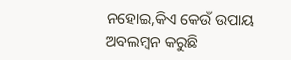ନହୋଇ,କିଏ କେଉଁ ଉପାୟ ଅବଲମ୍ବନ କରୁଛି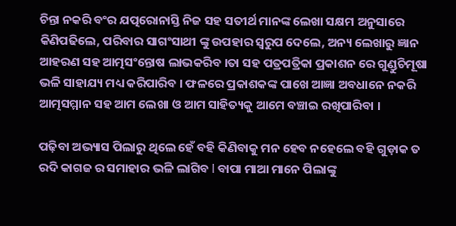ଚିନ୍ତା ନକରି ବଂର ଯତ୍ପରୋନାସ୍ତି ନିଜ ସହ ସତୀର୍ଥ ମାନଙ୍କ ଲେଖା ସକ୍ଷମ ଅନୁସାରେ କିଣିପଢିଲେ, ପରିବାର ସାଗଂସାଥୀ ଙ୍କୁ ଉପହାର ସ୍ୱରୁପ ଦେଲେ, ଅନ୍ୟ ଲେଖାରୁ ଜ୍ଞାନ ଆହରଣ ସହ ଆତ୍ମସଂନ୍ତୋଷ ଲାଭକରିବ ।ତା ସହ ପତ୍ରପତ୍ରିକା ପ୍ରକାଶନ ରେ ଗୁଣ୍ଡୁଚିମୂଷା ଭଳି ସାହାଯ୍ୟ ମଧ୍ୟ କରିପାରିବ । ଫଳରେ ପ୍ରକାଶକଙ୍କ ପାଖେ ଆଜ୍ଞା ଅବଧାନେ ନକରି ଆତ୍ମସମ୍ମାନ ସହ ଆମ ଲେଖା ଓ ଆମ ସାହିତ୍ୟକୁ ଆମେ ବଞ୍ଚାଇ ରଖିପାରିବା ।

ପଢ଼ିବା ଅଭ୍ୟାସ ପିଲାରୁ ଥିଲେ ହେଁ ବହି କିଣିବାକୁ ମନ ହେବ ନହେଲେ ବହି ଗୁଡ଼ାକ ତ ରଦି କାଗଜ ର ସମାହାର ଭଳି ଲାଗିବ l ବାପା ମାଆ ମାନେ ପିଲାଙ୍କୁ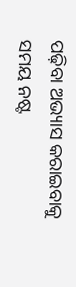ପଢ଼ିବା ଅଭ୍ୟାସ କରାଇବାକୁ ସମୟ ନଷ୍ଟ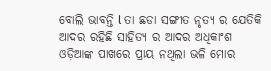ବୋଲି ଭାବନ୍ତି l ତା ଛଡା ସଙ୍ଗୀତ ନୃତ୍ୟ ର ଯେତିକି ଆଦର ରହିଛି ସାହିତ୍ୟ ର ଆଦର ଅଧିକାଂଶ ଓଡ଼ିଆଙ୍କ ପାଖରେ ପ୍ରାୟ ନଥିଲା ଭଳି ମୋର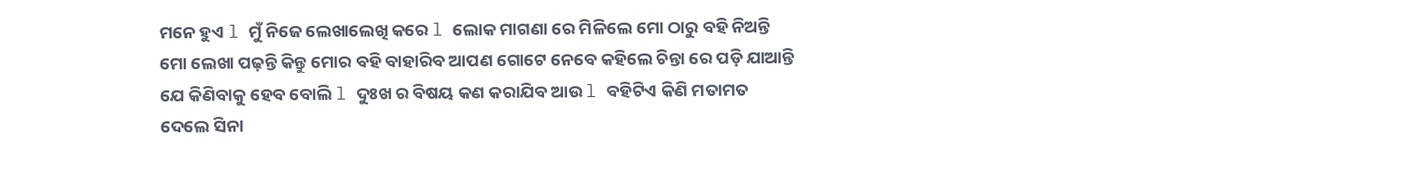ମନେ ହୁଏ l ମୁଁ ନିଜେ ଲେଖାଲେଖି କରେ l ଲୋକ ମାଗଣା ରେ ମିଳିଲେ ମୋ ଠାରୁ ବହି ନିଅନ୍ତି ମୋ ଲେଖା ପଢ଼ନ୍ତି କିନ୍ତୁ ମୋର ବହି ବାହାରିବ ଆପଣ ଗୋଟେ ନେବେ କହିଲେ ଚିନ୍ତା ରେ ପଡ଼ି ଯାଆନ୍ତି ଯେ କିଣିବାକୁ ହେବ ବୋଲି l ଦୁଃଖ ର ବିଷୟ କଣ କରାଯିବ ଆଉ l ବହିଟିଏ କିଣି ମତାମତ ଦେଲେ ସିନା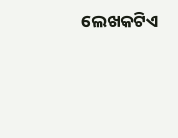ଲେଖକଟିଏ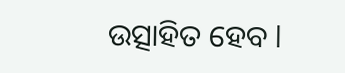ଉତ୍ସାହିତ ହେବ l